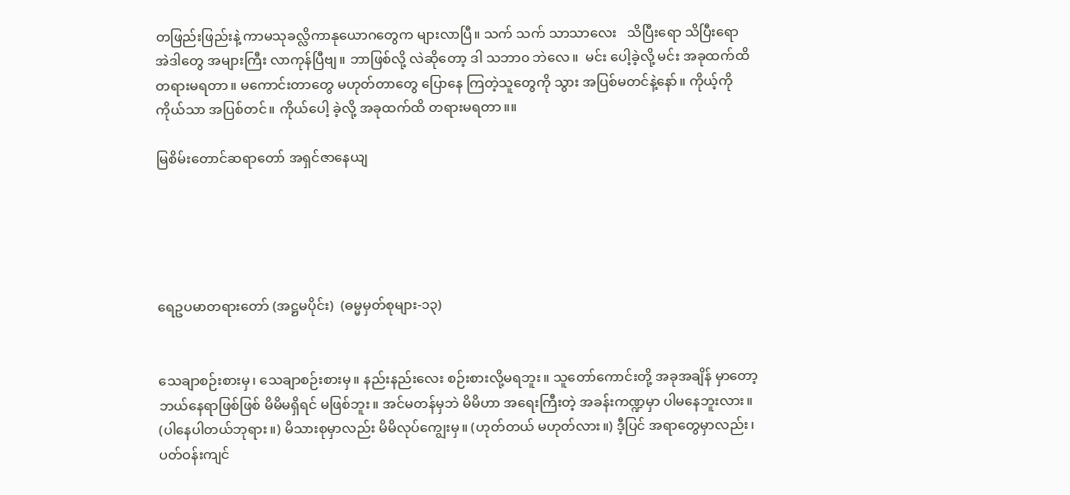တဖြည်းဖြည်းနဲ့ ကာမသုခလ္လိကာနုယောဂတွေက များလာပြီ။ သက် သက် သာသာလေး   သိပြီးရော သိပြီးရော အဲဒါတွေ အများကြီး လာကုန်ပြီဗျ။ ဘာဖြစ်လို့ လဲဆိုတော့ ဒါ သဘာ၀ ဘဲလေ။  မင်း ပေါ့ခဲ့လို့ မင်း အခုထက်ထိ တရားမရတာ။ မကောင်းတာတွေ မဟုတ်တာတွေ ပြောနေ ကြတဲ့သူတွေကို သွား အပြစ်မတင်နဲ့နော်။ ကိုယ့်ကိုကိုယ်သာ အပြစ်တင်။ ကိုယ်ပေါ့ ခဲ့လို့ အခုထက်ထိ တရားမရတာ။။

မြစိမ်းတောင်ဆရာတော် အရှင်ဇာနေယျ





ရေဥပမာတရားတော် (အဋ္ဌမပိုင်း)  (ဓမ္မမှတ်စုများ-၁၃)


သေချာစဉ်းစားမှ၊ သေချာစဉ်းစားမှ။ နည်းနည်းလေး စဉ်းစားလို့မရဘူး။ သူတော်ကောင်းတို့ အခုအချိန် မှာတော့ ဘယ်နေရာဖြစ်ဖြစ် မိမိမရှိရင် မဖြစ်ဘူး။ အင်မတန်မှဘဲ မိမိဟာ အရေးကြီးတဲ့ အခန်းကဏ္ဍမှာ ပါမနေဘူးလား။ (ပါနေပါတယ်ဘုရား။) မိသားစုမှာလည်း မိမိလုပ်ကျွေးမှ။ (ဟုတ်တယ် မဟုတ်လား။) ဒီ့ပြင် အရာတွေမှာလည်း၊ ပတ်ဝန်းကျင်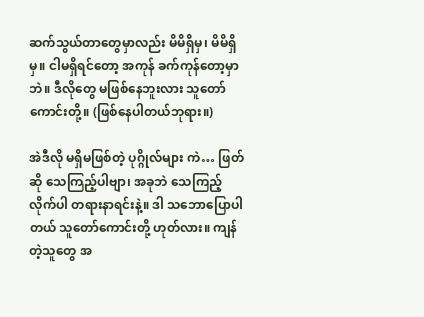ဆက်သွယ်တာတွေမှာလည်း မိမိရှိမှ၊ မိမိရှိမှ။ ငါမရှိရင်တော့ အကုန် ခက်ကုန်တော့မှာဘဲ။ ဒီလိုတွေ မဖြစ်နေဘူးလား သူတော်ကောင်းတို့။ (ဖြစ်နေပါတယ်ဘုရား။)

အဲဒီလို မရှိမဖြစ်တဲ့ ပုဂ္ဂိုလ်များ ကဲ… ဖြတ်ဆို သေကြည့်ပါဗျာ၊ အခုဘဲ သေကြည့်လိုက်ပါ တရားနာရင်းနဲ့။ ဒါ သဘောပြောပါတယ် သူတော်ကောင်းတို့ ဟုတ်လား။ ကျန်တဲ့သူတွေ အ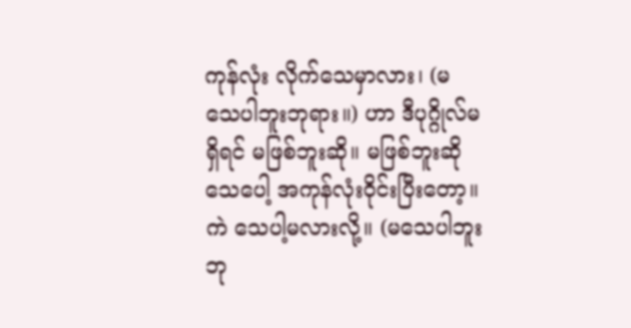ကုန်လုံး လိုက်သေမှာလား၊ (မသေပါဘူးဘုရား။) ဟာ ဒီပုဂ္ဂိုလ်မရှိရင် မဖြစ်ဘူးဆို။ မဖြစ်ဘူးဆို သေပေါ့ အကုန်လုံးဝိုင်းပြီးတော့။ ကဲ သေပါ့မလားလို့။ (မသေပါဘူးဘု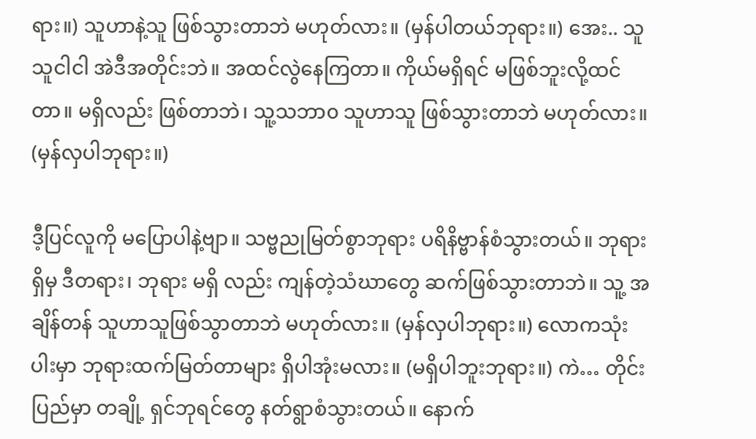ရား။) သူဟာနဲ့သူ ဖြစ်သွားတာဘဲ မဟုတ်လား။ (မှန်ပါတယ်ဘုရား။) အေး.. သူသူငါငါ အဲဒီအတိုင်းဘဲ။ အထင်လွဲနေကြတာ။ ကိုယ်မရှိရင် မဖြစ်ဘူးလို့ထင်တာ။ မရှိလည်း ဖြစ်တာဘဲ၊ သူ့သဘာ၀ သူဟာသူ ဖြစ်သွားတာဘဲ မဟုတ်လား။ (မှန်လှပါဘုရား။)

ဒီ့ပြင်လူကို မပြောပါနဲ့ဗျာ။ သဗ္ဗညုမြတ်စွာဘုရား ပရိနိဗ္ဗာန်စံသွားတယ်။ ဘုရားရှိမှ ဒီတရား၊ ဘုရား မရှိ လည်း ကျန်တဲ့သံဃာတွေ ဆက်ဖြစ်သွားတာဘဲ။ သူ့ အချိန်တန် သူဟာသူဖြစ်သွာတာဘဲ မဟုတ်လား။ (မှန်လှပါဘုရား။) လောကသုံးပါးမှာ ဘုရားထက်မြတ်တာများ ရှိပါအုံးမလား။ (မရှိပါဘူးဘုရား။) ကဲ… တိုင်းပြည်မှာ တချို့ ရှင်ဘုရင်တွေ နတ်ရွာစံသွားတယ်။ နောက်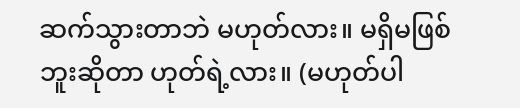ဆက်သွားတာဘဲ မဟုတ်လား။ မရှိမဖြစ် ဘူးဆိုတာ ဟုတ်ရဲ့လား။ (မဟုတ်ပါ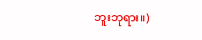ဘူးဘုရား။)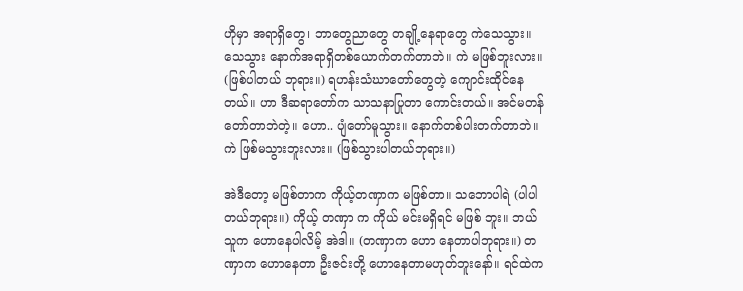ဟိုမှာ အရာရှိတွေ၊ ဘာတွေညာတွေ တချို့နေရာတွေ ကဲသေသွား။ သေသွား နောက်အရာရှိတစ်ယောက်တက်တာဘဲ။ ကဲ မဖြစ်ဘူးလား။ (ဖြစ်ပါတယ် ဘုရား။) ရဟန်းသံဃာတော်တွေတဲ့ ကျောင်းထိုင်နေတယ်။ ဟာ ဒီဆရာတော်က သာသနာပြုတာ ကောင်းတယ်။ အင်မတန်တော်တာဘဲတဲ့။ ဟော.. ပျံတော်မူသွား။ နောက်တစ်ပါးတက်တာဘဲ။ ကဲ ဖြစ်မသွားဘူးလား။ (ဖြစ်သွားပါတယ်ဘုရား။)

အဲဒီတော့ မဖြစ်တာက ကိုယ့်တဏှာက မဖြစ်တာ။ သဘောပါရဲ (ပါပါတယ်ဘုရား။) ကိုယ့် တဏှာ က ကိုယ် မင်းမရှိရင် မဖြစ် ဘူး။ ဘယ်သူက ဟောနေပါလိမ့် အဲဒါ။ (တဏှာက ဟော နေတာပါဘုရား။) တဏှာက ဟောနေတာ ဦးဇင်းတို့ ဟောနေတာမဟုတ်ဘူးနော်။ ရင်ထဲက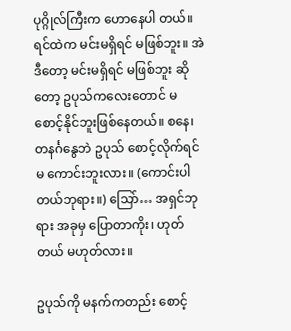ပုဂ္ဂိုလ်ကြီးက ဟောနေပါ တယ်။ ရင်ထဲက မင်းမရှိရင် မဖြစ်ဘူး။ အဲဒီတော့ မင်းမရှိရင် မဖြစ်ဘူး ဆိုတော့ ဥပုသ်ကလေးတောင် မစောင့်နိုင်ဘူးဖြစ်နေတယ်။ စနေ၊ တနင်္ဂနွေဘဲ ဥပုသ် စောင့်လိုက်ရင် မ ကောင်းဘူးလား။ (ကောင်းပါ တယ်ဘုရား။) သြော်… အရှင်ဘုရား အခုမှ ပြောတာကိုး၊ ဟုတ်တယ် မဟုတ်လား။

ဥပုသ်ကို မနက်ကတည်း စောင့်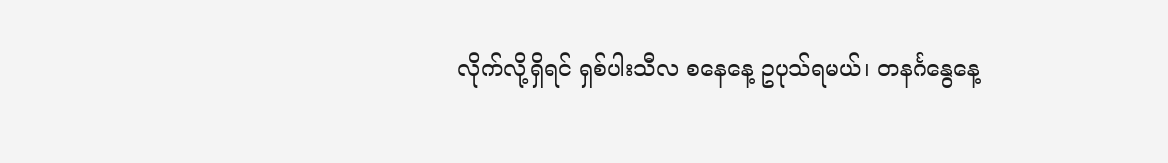လိုက်လို့ရှိရင် ရှစ်ပါးသီလ စနေနေ့ ဥပုသ်ရမယ်၊ တနင်္ဂနွေနေ့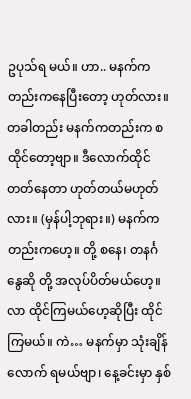ဥပုသ်ရ မယ်။ ဟာ.. မနက်ကတည်းကနေပြီးတော့ ဟုတ်လား။ တခါတည်း မနက်ကတည်းက စထိုင်တော့ဗျာ။ ဒီလောက်ထိုင်တတ်နေတာ ဟုတ်တယ်မဟုတ်လား။ (မှန်ပါ့ဘုရား။) မနက်ကတည်းကဟေ့။ တို့ စနေ၊ တနင်္ဂနွေဆို တို့ အလုပ်ပိတ်မယ်ဟေ့။ လာ ထိုင်ကြမယ်ဟေ့ဆိုပြီး ထိုင်ကြမယ်။ ကဲ… မနက်မှာ သုံးချိန် လောက် ရမယ်ဗျာ၊ နေ့ခင်းမှာ နှစ်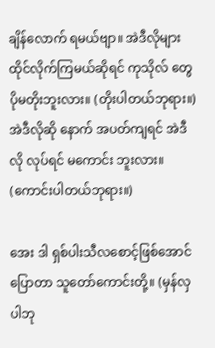ချိန်လောက် ရမယ်ဗျာ။ အဲဒီလိုများ ထိုင်လိုက်ကြမယ်ဆိုရင် ကုသိုလ် တွေ ပိုမတိုးဘူးလား။ (တိုးပါတယ်ဘုရား။) အဲဒီလိုဆို နောက် အပတ်ကျရင် အဲဒီလို လုပ်ရင် မကောင်း ဘူးလား။ (ကောင်းပါတယ်ဘုရား။)

အေး ဒါ ရှစ်ပါးသီလစောင့်ဖြစ်အောင် ပြောတာ သူတော်ကောင်းတို့။ (မှန်လှပါဘု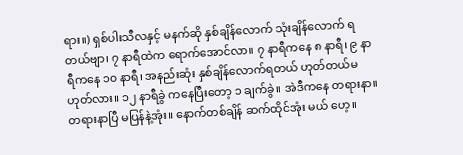ရား။) ရှစ်ပါးသီလနှင့် မနက်ဆို နှစ်ချိန်လောက် သုံးချိန်လောက် ရတယ်ဗျာ၊ ၇ နာရီထဲက ရောက်အောင်လာ။ ၇ နာရီကနေ ၈ နာရီ၊ ၉ နာရီကနေ ၁၀ နာရီ၊ အနည်းဆုံး နှစ်ချိန်လောက်ရတယ် ဟုတ်တယ်မဟုတ်လား။ ၁၂ နာရီခွဲ ကနေပြီးတော့ ၁ ချက်ခွဲ။ အဲဒီကနေ တရားနာ။ တရားနာပြီ မပြန်နဲ့အုံး။ နောက်တစ်ချိန် ဆက်ထိုင်အုံး မယ် ဟေ့။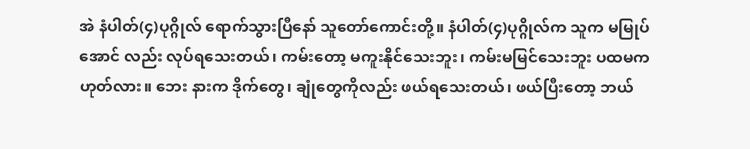အဲ နံပါတ်(၄)ပုဂ္ဂိုလ် ရောက်သွားပြီနော် သူတော်ကောင်းတို့။ နံပါတ်(၄)ပုဂ္ဂိုလ်က သူက မမြုပ်အောင် လည်း လုပ်ရသေးတယ်၊ ကမ်းတော့ မကူးနိုင်သေးဘူး၊ ကမ်းမမြင်သေးဘူး ပထမက ဟုတ်လား။ ဘေး နားက ဒိုက်တွေ၊ ချုံတွေကိုလည်း ဖယ်ရသေးတယ်၊ ဖယ်ပြီးတော့ ဘယ်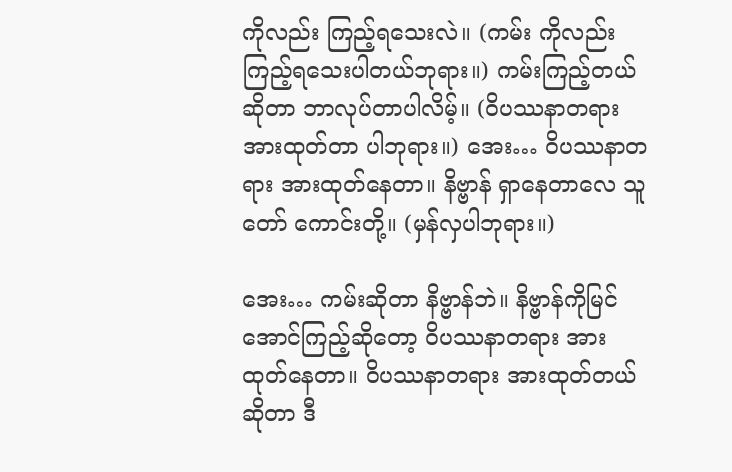ကိုလည်း ကြည့်ရသေးလဲ။ (ကမ်း ကိုလည်းကြည့်ရသေးပါတယ်ဘုရား။) ကမ်းကြည့်တယ်ဆိုတာ ဘာလုပ်တာပါလိမ့်။ (ဝိပဿနာတရား အားထုတ်တာ ပါဘုရား။) အေး… ဝိပဿနာတရား အားထုတ်နေတာ။ နိဗ္ဗာန် ရှာနေတာလေ သူတော် ကောင်းတို့။ (မှန်လှပါဘုရား။)

အေး… ကမ်းဆိုတာ နိဗ္ဗာန်ဘဲ။ နိဗ္ဗာန်ကိုမြင်အောင်ကြည့်ဆိုတော့ ဝိပဿနာတရား အားထုတ်နေတာ။ ဝိပဿနာတရား အားထုတ်တယ်ဆိုတာ ဒီ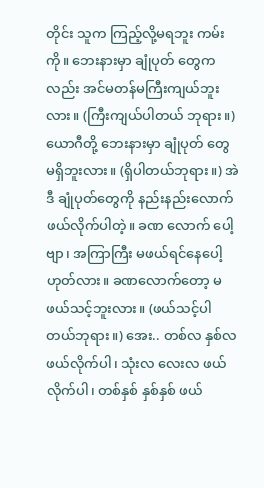တိုင်း သူက ကြည့်လို့မရဘူး ကမ်းကို။ ဘေးနားမှာ ချုံပုတ် တွေကလည်း အင်မတန်မကြီးကျယ်ဘူးလား။ (ကြီးကျယ်ပါတယ် ဘုရား။) ယောဂီတို့ ဘေးနားမှာ ချုံပုတ် တွေ မရှိဘူးလား။ (ရှိပါတယ်ဘုရား။) အဲဒီ ချုံပုတ်တွေကို နည်းနည်းလောက် ဖယ်လိုက်ပါတဲ့။ ခဏ လောက် ပေါ့ဗျာ၊ အကြာကြီး မဖယ်ရင်နေပေါ့ ဟုတ်လား။ ခဏလောက်တော့ မဖယ်သင့်ဘူးလား။ (ဖယ်သင့်ပါ တယ်ဘုရား။) အေး.. တစ်လ နှစ်လ ဖယ်လိုက်ပါ၊ သုံးလ လေးလ ဖယ်လိုက်ပါ၊ တစ်နှစ် နှစ်နှစ် ဖယ်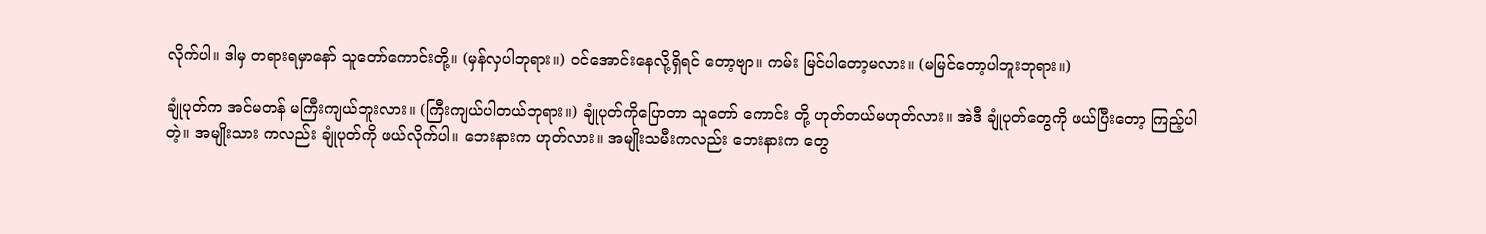လိုက်ပါ။ ဒါမှ တရားရမှာနော် သူတော်ကောင်းတို့။ (မှန်လှပါဘုရား။) ဝင်အောင်းနေလို့ရှိရင် တော့ဗျာ။ ကမ်း မြင်ပါတော့မလား။ (မမြင်တော့ပါဘူးဘုရား။)

ချုံပုတ်က အင်မတန် မကြီးကျယ်ဘူးလား။ (ကြီးကျယ်ပါတယ်ဘုရား။) ချုံပုတ်ကိုပြောတာ သူတော် ကောင်း တို့ ဟုတ်တယ်မဟုတ်လား။ အဲဒီ ချုံပုတ်တွေကို ဖယ်ပြီးတော့ ကြည့်ပါတဲ့။ အမျိုးသား ကလည်း ချုံပုတ်ကို ဖယ်လိုက်ပါ။ ဘေးနားက ဟုတ်လား။ အမျိုးသမီးကလည်း ဘေးနားက တွေ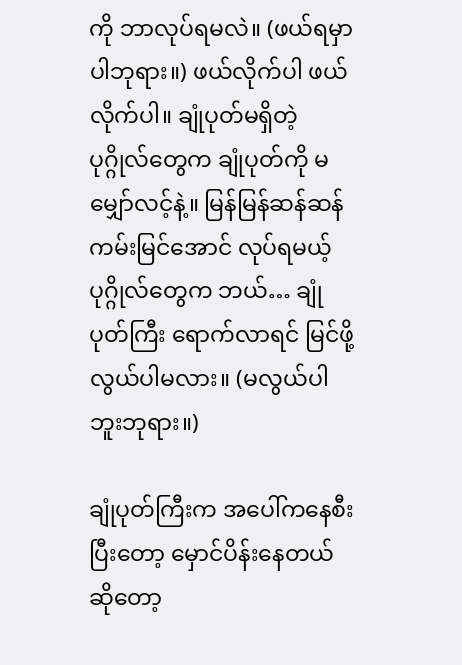ကို ဘာလုပ်ရမလဲ။ (ဖယ်ရမှာပါဘုရား။) ဖယ်လိုက်ပါ ဖယ်လိုက်ပါ။ ချုံပုတ်မရှိတဲ့ ပုဂ္ဂိုလ်တွေက ချုံပုတ်ကို မမျှော်လင့်နဲ့။ မြန်မြန်ဆန်ဆန် ကမ်းမြင်အောင် လုပ်ရမယ့် ပုဂ္ဂိုလ်တွေက ဘယ်… ချုံပုတ်ကြီး ရောက်လာရင် မြင်ဖို့ လွယ်ပါမလား။ (မလွယ်ပါဘူးဘုရား။)

ချုံပုတ်ကြီးက အပေါ်ကနေစီးပြီးတော့ မှောင်ပိန်းနေတယ်ဆိုတော့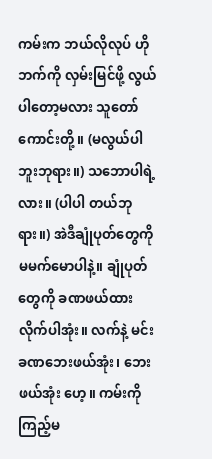ကမ်းက ဘယ်လိုလုပ် ဟိုဘက်ကို လှမ်းမြင်ဖို့ လွယ်ပါတော့မလား သူတော်ကောင်းတို့။ (မလွယ်ပါဘူးဘုရား။) သဘောပါရဲ့လား။ (ပါပါ တယ်ဘုရား။) အဲဒီချုံပုတ်တွေကို မမက်မောပါနဲ့။ ချုံပုတ်တွေကို ခဏဖယ်ထားလိုက်ပါအုံး။ လက်နဲ့ မင်း ခဏဘေးဖယ်အုံး၊ ဘေးဖယ်အုံး ဟေ့။ ကမ်းကို ကြည့်မ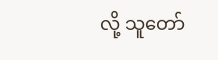လို့ သူတော်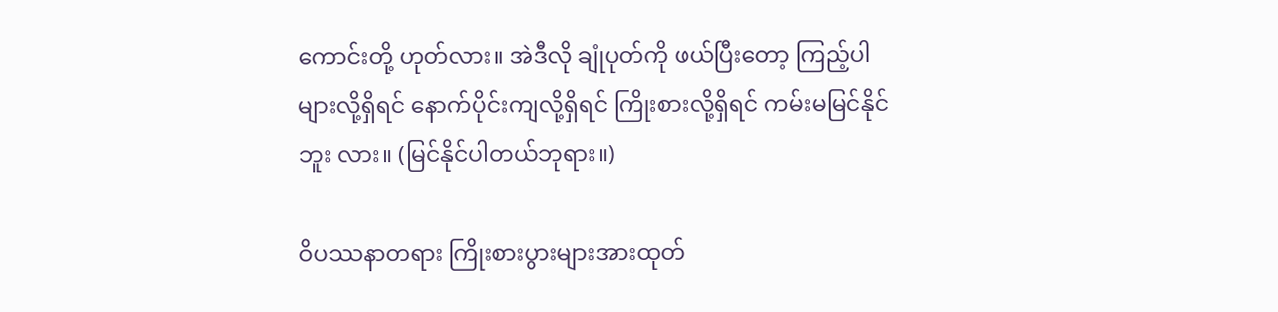ကောင်းတို့ ဟုတ်လား။ အဲဒီလို ချုံပုတ်ကို ဖယ်ပြီးတော့ ကြည့်ပါများလို့ရှိရင် နောက်ပိုင်းကျလို့ရှိရင် ကြိုးစားလို့ရှိရင် ကမ်းမမြင်နိုင်ဘူး လား။ (မြင်နိုင်ပါတယ်ဘုရား။)

ဝိပဿနာတရား ကြိုးစားပွားများအားထုတ်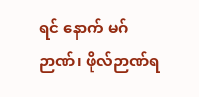ရင် နောက် မဂ်ဉာဏ်၊ ဖိုလ်ဉာဏ်ရ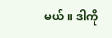မယ်။ ဒါကို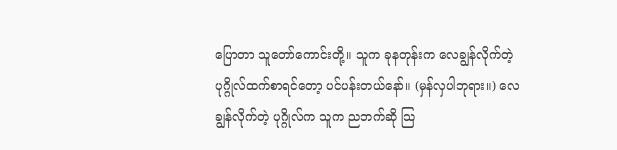ပြောတာ သူတော်ကောင်းတို့။ သူက ခုနတုန်းက လေချွန်လိုက်တဲ့ ပုဂ္ဂိုလ်ထက်စာရင်တော့ ပင်ပန်းတယ်နော်။ (မှန်လှပါဘုရား။) လေချွန်လိုက်တဲ့ ပုဂ္ဂိုလ်က သူက ညဘက်ဆို သြ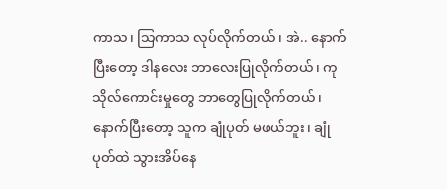ကာသ၊ သြကာသ လုပ်လိုက်တယ်၊ အဲ.. နောက်ပြီးတော့ ဒါနလေး ဘာလေးပြုလိုက်တယ်၊ ကုသိုလ်ကောင်းမှုတွေ ဘာတွေပြုလိုက်တယ်၊ နောက်ပြီးတော့ သူက ချုံပုတ် မဖယ်ဘူး၊ ချုံပုတ်ထဲ သွားအိပ်နေ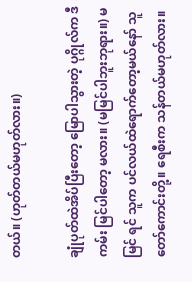တယ်။ (ဟုတ်တယ်မဟုတ်လား။)

ချုံပုတ်ထဲအိပ်ပြီးတော့ မြောပါသွားတဲ့ ပုဂ္ဂိုလ်က ဒီကမ်း မြင်ပါတော့ မလား။ (မမြင်ပါဘူးဘုရား။) မမြင် ရင် သူက ပင်လယ်ထဲရောက်တော့မယ်နော် သူတော်ကောင်းတို့။ ရေစီးက သန်တယ်မဟုတ်လား။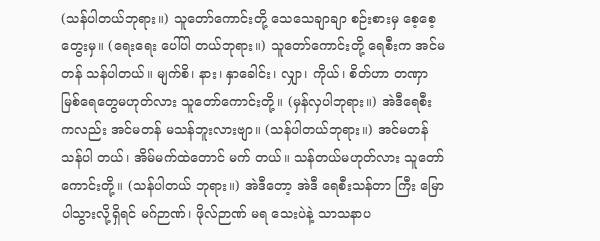(သန်ပါတယ်ဘုရား။) သူတော်ကောင်းတို့ သေသေချာချာ စဉ်းစားမှ စေ့စေ့တွေးမှ။ (ရေးရေး ပေါ်ပါ တယ်ဘုရား။) သူတော်ကောင်းတို့ ရေစီးက အင်မတန် သန်ပါတယ်။ မျက်စိ၊ နား၊ နှာခေါင်း၊ လျှာ၊ ကိုယ်၊ စိတ်ဟာ တဏှာမြစ်ရေတွေမဟုတ်လား သူတော်ကောင်းတို့။ (မှန်လှပါဘုရား။) အဲဒီရေစီး ကလည်း အင်မတန် မသန်ဘူးလားဗျာ။ (သန်ပါတယ်ဘုရား။) အင်မတန် သန်ပါ တယ်၊ အိမ်မက်ထဲတောင် မက် တယ်။ သန်တယ်မဟုတ်လား သူတော်ကောင်းတို့။ (သန်ပါတယ် ဘုရား။) အဲဒီတော့ အဲဒီ ရေစီးသန်တာ ကြီး မြောပါသွားလို့ရှိရင် မဂ်ဉာဏ်၊ ဖိုလ်ဉာဏ် မရ သေးပဲနဲ့ သာသနာပ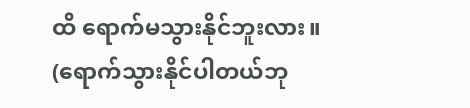ထိ ရောက်မသွားနိုင်ဘူးလား။ (ရောက်သွားနိုင်ပါတယ်ဘု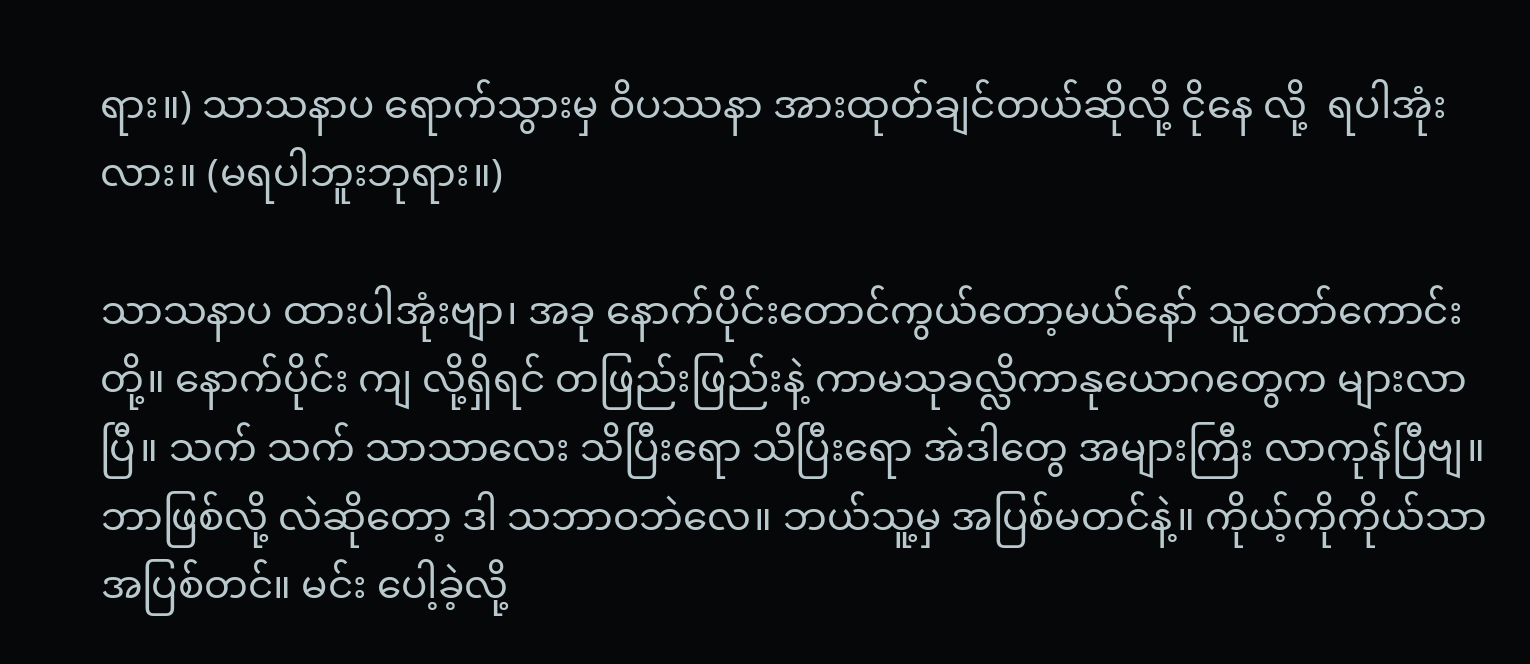ရား။) သာသနာပ ရောက်သွားမှ ဝိပဿနာ အားထုတ်ချင်တယ်ဆိုလို့ ငိုနေ လို့  ရပါအုံးလား။ (မရပါဘူးဘုရား။)

သာသနာပ ထားပါအုံးဗျာ၊ အခု နောက်ပိုင်းတောင်ကွယ်တော့မယ်နော် သူတော်ကောင်းတို့။ နောက်ပိုင်း ကျ လို့ရှိရင် တဖြည်းဖြည်းနဲ့ ကာမသုခလ္လိကာနုယောဂတွေက များလာပြီ။ သက် သက် သာသာလေး သိပြီးရော သိပြီးရော အဲဒါတွေ အများကြီး လာကုန်ပြီဗျ။ ဘာဖြစ်လို့ လဲဆိုတော့ ဒါ သဘာဝဘဲလေ။ ဘယ်သူ့မှ အပြစ်မတင်နဲ့။ ကိုယ့်ကိုကိုယ်သာ အပြစ်တင်။ မင်း ပေါ့ခဲ့လို့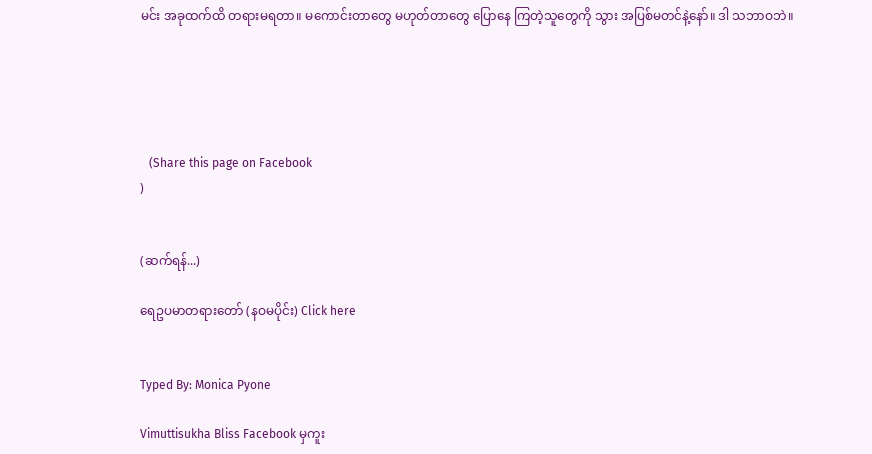မင်း အခုထက်ထိ တရားမရတာ။ မကောင်းတာတွေ မဟုတ်တာတွေ ပြောနေ ကြတဲ့သူတွေကို သွား အပြစ်မတင်နဲ့နော်။ ဒါ သဘာဝဘဲ။





   (Share this page on Facebook
)


(ဆက်ရန်...)

ရေဥပမာတရားတော် (နဝမပိုင်း) Click here


Typed By: Monica Pyone

Vimuttisukha Bliss Facebook မှကူး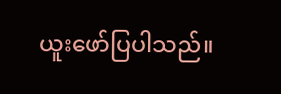ယူးဖော်ပြပါသည်။